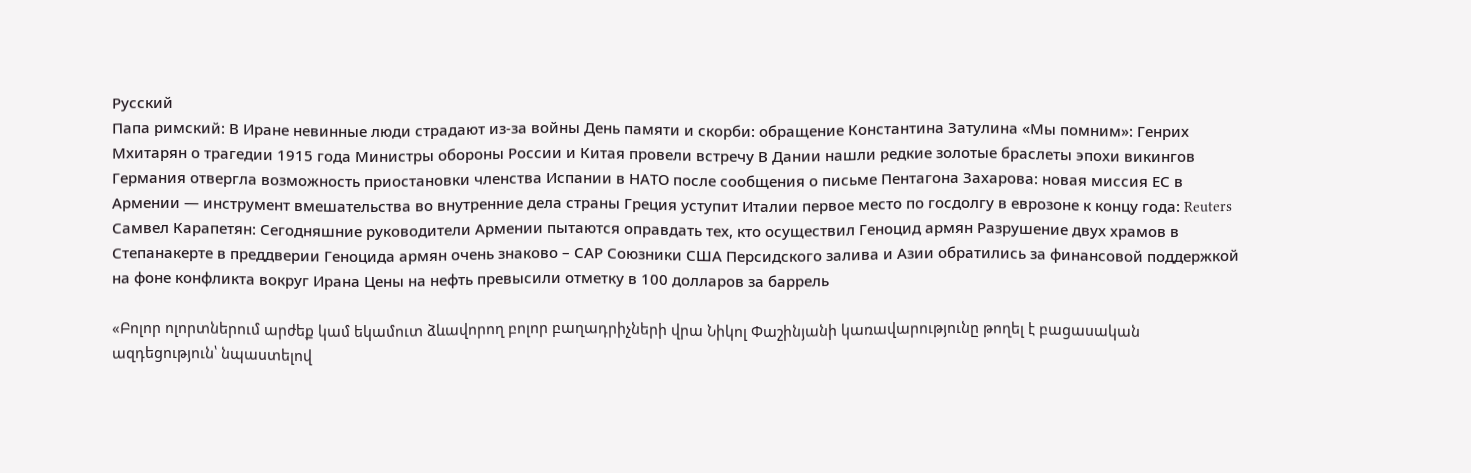Русский
Папа римский: В Иране невинные люди страдают из-за войны День памяти и скорби: обращение Константина Затулина «Мы помним»: Генрих Мхитарян о трагедии 1915 года Министры обороны России и Китая провели встречу В Дании нашли редкие золотые браслеты эпохи викингов Германия отвергла возможность приостановки членства Испании в НАТО после сообщения о письме Пентагона Захарова: новая миссия ЕС в Армении — инструмент вмешательства во внутренние дела страны Греция уступит Италии первое место по госдолгу в еврозоне к концу года: Reuters Самвел Карапетян: Сегодняшние руководители Армении пытаются оправдать тех, кто осуществил Геноцид армян Разрушение двух храмов в Степанакерте в преддверии Геноцида армян очень знаково – САР Союзники США Персидского залива и Азии обратились за финансовой поддержкой на фоне конфликта вокруг Ирана Цены на нефть превысили отметку в 100 долларов за баррель

«Բոլոր ոլորտներում արժեք կամ եկամուտ ձևավորող բոլոր բաղադրիչների վրա Նիկոլ Փաշինյանի կառավարությունը թողել է բացասական ազդեցություն՝ նպաստելով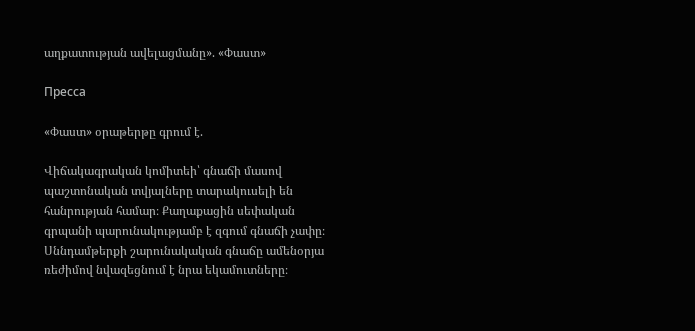աղքատության ավելացմանը». «Փաստ»

Пресса

«Փաստ» օրաթերթը գրում է.

Վիճակագրական կոմիտեի՝ գնաճի մասով պաշտոնական տվյալները տարակուսելի են հանրության համար։ Քաղաքացին սեփական գրպանի պարունակությամբ է զգում գնաճի չափը։ Սննդամթերքի շարունակական գնաճը ամենօրյա ռեժիմով նվազեցնում է նրա եկամուտները։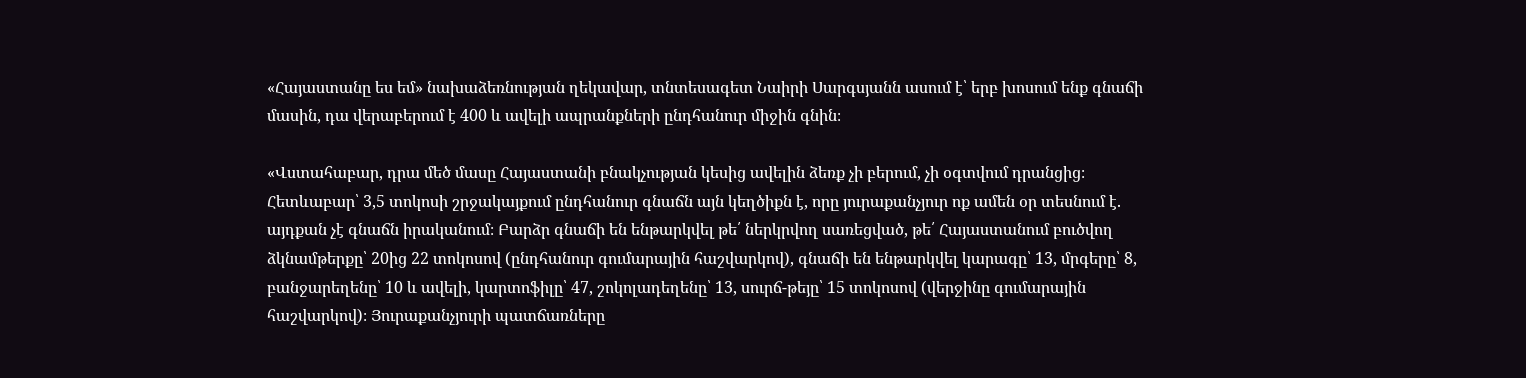«Հայաստանը ես եմ» նախաձեռնության ղեկավար, տնտեսագետ Նաիրի Սարգսյանն ասում է՝ երբ խոսում ենք գնաճի մասին, դա վերաբերում է 400 և ավելի ապրանքների ընդհանուր միջին գնին։

«Վստահաբար, դրա մեծ մասը Հայաստանի բնակչության կեսից ավելին ձեռք չի բերում, չի օգտվում դրանցից։ Հետևաբար՝ 3,5 տոկոսի շրջակայքում ընդհանուր գնաճն այն կեղծիքն է, որը յուրաքանչյուր ոք ամեն օր տեսնում է. այդքան չէ գնաճն իրականում։ Բարձր գնաճի են ենթարկվել թե՛ ներկրվող սառեցված, թե՛ Հայաստանում բուծվող ձկնամթերքը՝ 20ից 22 տոկոսով (ընդհանուր գումարային հաշվարկով), գնաճի են ենթարկվել կարագը՝ 13, մրգերը՝ 8, բանջարեղենը՝ 10 և ավելի, կարտոֆիլը՝ 47, շոկոլադեղենը՝ 13, սուրճ-թեյը՝ 15 տոկոսով (վերջինը գումարային հաշվարկով)։ Յուրաքանչյուրի պատճառները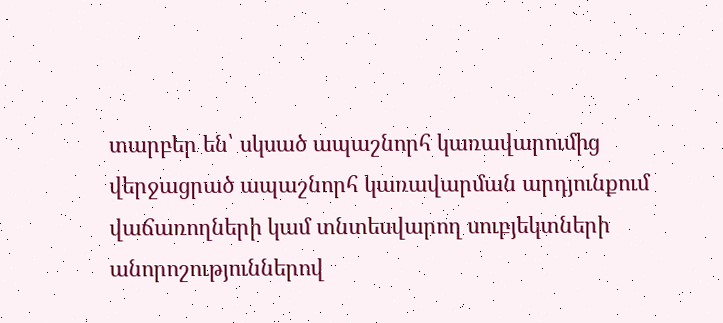տարբեր են՝ սկսած ապաշնորհ կառավարումից վերջացրած ապաշնորհ կառավարման արդյունքում վաճառողների կամ տնտեսվարող սուբյեկտների անորոշություններով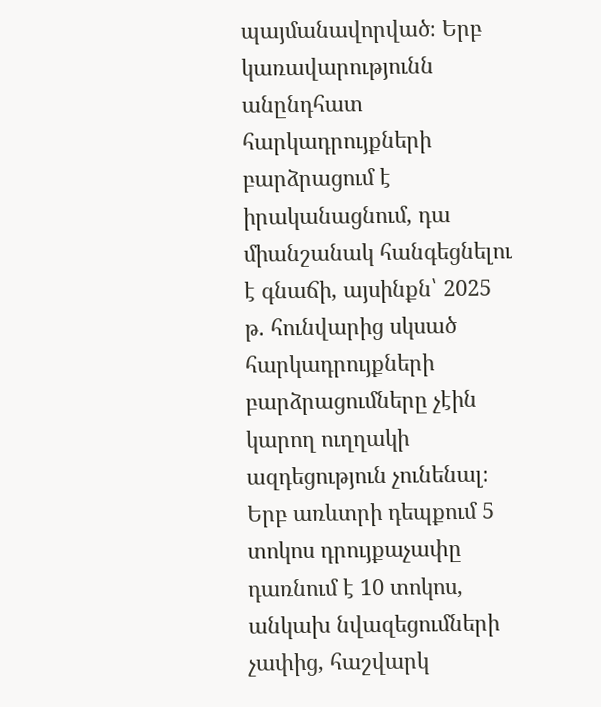պայմանավորված։ Երբ կառավարությունն անընդհատ հարկադրույքների բարձրացում է իրականացնում, դա միանշանակ հանգեցնելու է գնաճի, այսինքն՝ 2025 թ. հունվարից սկսած հարկադրույքների բարձրացումները չէին կարող ուղղակի ազդեցություն չունենալ։ Երբ առևտրի դեպքում 5 տոկոս դրույքաչափը դառնում է 10 տոկոս, անկախ նվազեցումների չափից, հաշվարկ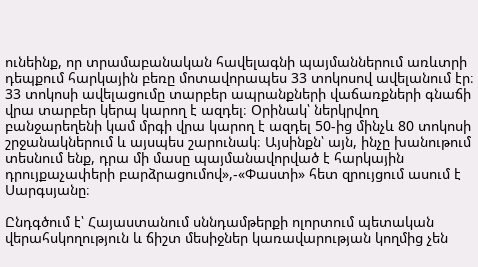ունեինք, որ տրամաբանական հավելագնի պայմաններում առևտրի դեպքում հարկային բեռը մոտավորապես 33 տոկոսով ավելանում էր։ 33 տոկոսի ավելացումը տարբեր ապրանքների վաճառքների գնաճի վրա տարբեր կերպ կարող է ազդել։ Օրինակ՝ ներկրվող բանջարեղենի կամ մրգի վրա կարող է ազդել 50-ից մինչև 80 տոկոսի շրջանակներում և այսպես շարունակ։ Այսինքն՝ այն, ինչը խանութում տեսնում ենք, դրա մի մասը պայմանավորված է հարկային դրույքաչափերի բարձրացումով»,-«Փաստի» հետ զրույցում ասում է Սարգսյանը։

Ընդգծում է՝ Հայաստանում սննդամթերքի ոլորտում պետական վերահսկողություն և ճիշտ մեսիջներ կառավարության կողմից չեն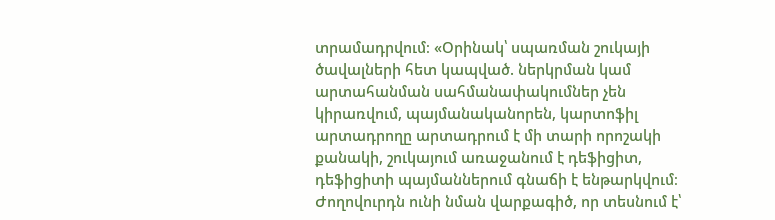տրամադրվում։ «Օրինակ՝ սպառման շուկայի ծավալների հետ կապված. ներկրման կամ արտահանման սահմանափակումներ չեն կիրառվում, պայմանականորեն, կարտոֆիլ արտադրողը արտադրում է մի տարի որոշակի քանակի, շուկայում առաջանում է դեֆիցիտ, դեֆիցիտի պայմաններում գնաճի է ենթարկվում։ Ժողովուրդն ունի նման վարքագիծ, որ տեսնում է՝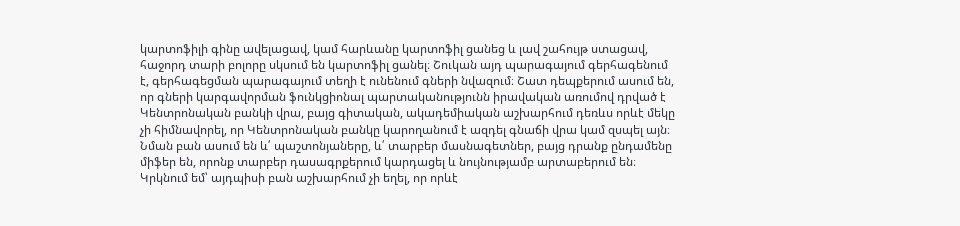կարտոֆիլի գինը ավելացավ, կամ հարևանը կարտոֆիլ ցանեց և լավ շահույթ ստացավ, հաջորդ տարի բոլորը սկսում են կարտոֆիլ ցանել։ Շուկան այդ պարագայում գերհագենում է, գերհագեցման պարագայում տեղի է ունենում գների նվազում։ Շատ դեպքերում ասում են, որ գների կարգավորման ֆունկցիոնալ պարտականությունն իրավական առումով դրված է Կենտրոնական բանկի վրա, բայց գիտական, ակադեմիական աշխարհում դեռևս որևէ մեկը չի հիմնավորել, որ Կենտրոնական բանկը կարողանում է ազդել գնաճի վրա կամ զսպել այն։ Նման բան ասում են և՛ պաշտոնյաները, և՛ տարբեր մասնագետներ, բայց դրանք ընդամենը միֆեր են, որոնք տարբեր դասագրքերում կարդացել և նույնությամբ արտաբերում են։ Կրկնում եմ՝ այդպիսի բան աշխարհում չի եղել, որ որևէ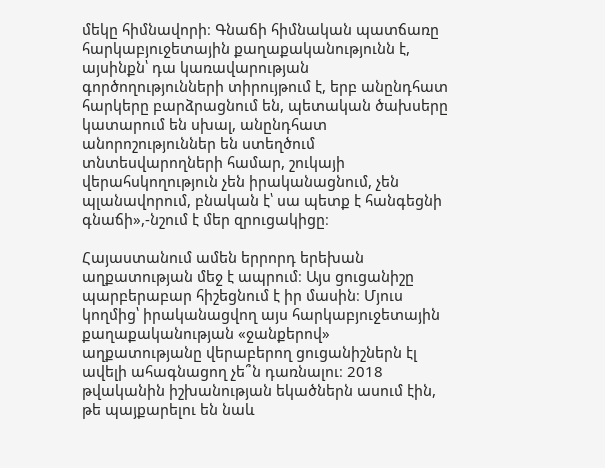մեկը հիմնավորի։ Գնաճի հիմնական պատճառը հարկաբյուջետային քաղաքականությունն է, այսինքն՝ դա կառավարության գործողությունների տիրույթում է, երբ անընդհատ հարկերը բարձրացնում են, պետական ծախսերը կատարում են սխալ, անընդհատ անորոշություններ են ստեղծում տնտեսվարողների համար, շուկայի վերահսկողություն չեն իրականացնում, չեն պլանավորում, բնական է՝ սա պետք է հանգեցնի գնաճի»,-նշում է մեր զրուցակիցը։

Հայաստանում ամեն երրորդ երեխան աղքատության մեջ է ապրում։ Այս ցուցանիշը պարբերաբար հիշեցնում է իր մասին։ Մյուս կողմից՝ իրականացվող այս հարկաբյուջետային քաղաքականության «ջանքերով» աղքատությանը վերաբերող ցուցանիշներն էլ ավելի ահագնացող չե՞ն դառնալու։ 2018 թվականին իշխանության եկածներն ասում էին, թե պայքարելու են նաև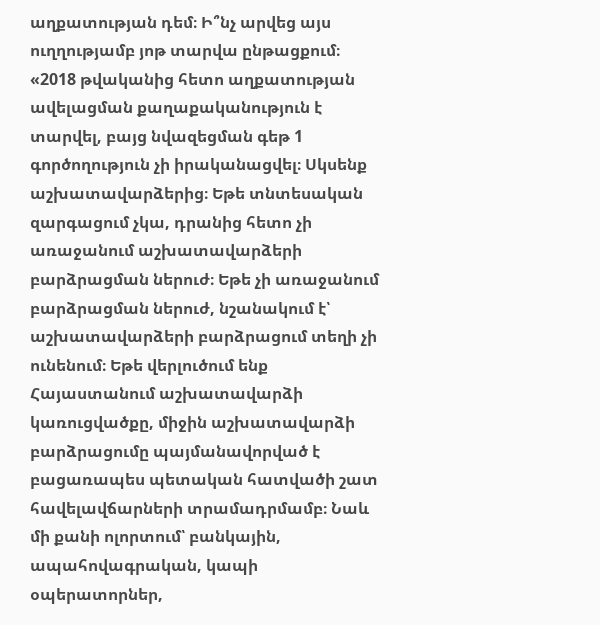աղքատության դեմ։ Ի՞նչ արվեց այս ուղղությամբ յոթ տարվա ընթացքում։ «2018 թվականից հետո աղքատության ավելացման քաղաքականություն է տարվել, բայց նվազեցման գեթ 1 գործողություն չի իրականացվել։ Սկսենք աշխատավարձերից։ Եթե տնտեսական զարգացում չկա, դրանից հետո չի առաջանում աշխատավարձերի բարձրացման ներուժ։ Եթե չի առաջանում բարձրացման ներուժ, նշանակում է՝ աշխատավարձերի բարձրացում տեղի չի ունենում։ Եթե վերլուծում ենք Հայաստանում աշխատավարձի կառուցվածքը, միջին աշխատավարձի բարձրացումը պայմանավորված է բացառապես պետական հատվածի շատ հավելավճարների տրամադրմամբ։ Նաև մի քանի ոլորտում՝ բանկային, ապահովագրական, կապի օպերատորներ,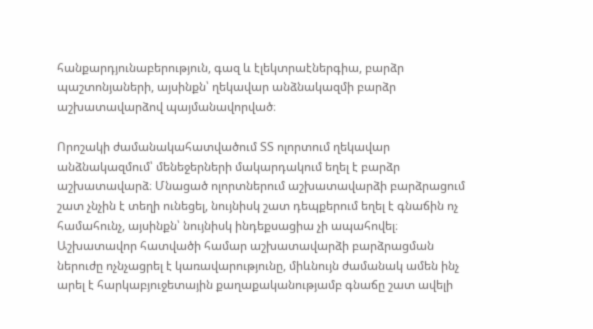հանքարդյունաբերություն, գազ և էլեկտրաէներգիա, բարձր պաշտոնյաների, այսինքն՝ ղեկավար անձնակազմի բարձր աշխատավարձով պայմանավորված։

Որոշակի ժամանակահատվածում ՏՏ ոլորտում ղեկավար անձնակազմում՝ մենեջերների մակարդակում եղել է բարձր աշխատավարձ։ Մնացած ոլորտներում աշխատավարձի բարձրացում շատ չնչին է տեղի ունեցել, նույնիսկ շատ դեպքերում եղել է գնաճին ոչ համահունչ, այսինքն՝ նույնիսկ ինդեքսացիա չի ապահովել։ Աշխատավոր հատվածի համար աշխատավարձի բարձրացման ներուժը ոչնչացրել է կառավարությունը, միևնույն ժամանակ ամեն ինչ արել է հարկաբյուջետային քաղաքականությամբ գնաճը շատ ավելի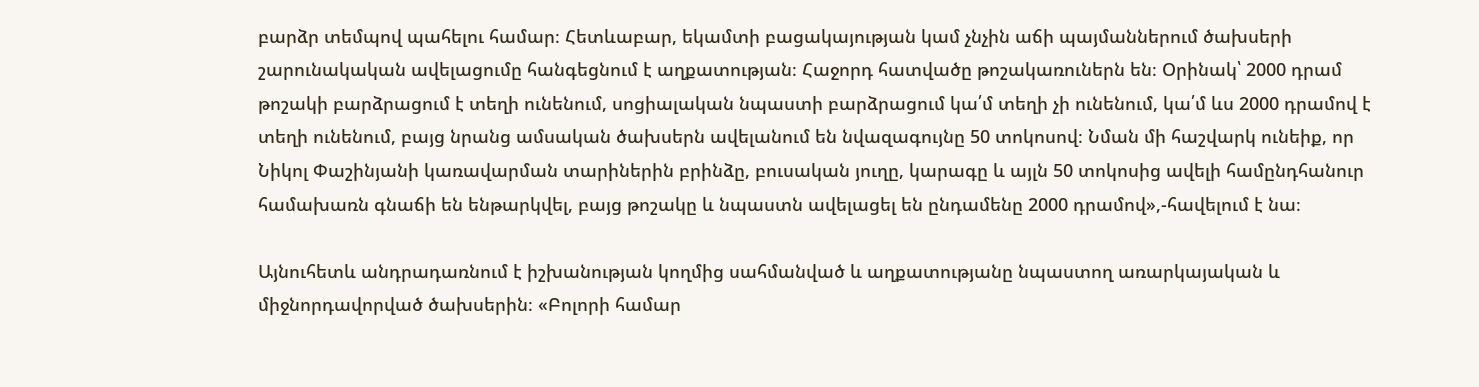բարձր տեմպով պահելու համար։ Հետևաբար, եկամտի բացակայության կամ չնչին աճի պայմաններում ծախսերի շարունակական ավելացումը հանգեցնում է աղքատության։ Հաջորդ հատվածը թոշակառուներն են։ Օրինակ՝ 2000 դրամ թոշակի բարձրացում է տեղի ունենում, սոցիալական նպաստի բարձրացում կա՛մ տեղի չի ունենում, կա՛մ ևս 2000 դրամով է տեղի ունենում, բայց նրանց ամսական ծախսերն ավելանում են նվազագույնը 50 տոկոսով։ Նման մի հաշվարկ ունեիք, որ Նիկոլ Փաշինյանի կառավարման տարիներին բրինձը, բուսական յուղը, կարագը և այլն 50 տոկոսից ավելի համընդհանուր համախառն գնաճի են ենթարկվել, բայց թոշակը և նպաստն ավելացել են ընդամենը 2000 դրամով»,-հավելում է նա։

Այնուհետև անդրադառնում է իշխանության կողմից սահմանված և աղքատությանը նպաստող առարկայական և միջնորդավորված ծախսերին։ «Բոլորի համար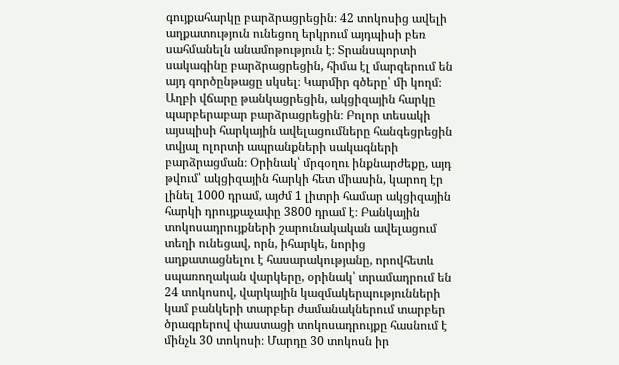գույքահարկը բարձրացրեցին։ 42 տոկոսից ավելի աղքատություն ունեցող երկրում այդպիսի բեռ սահմանելն անամոթություն է։ Տրանսպորտի սակագինը բարձրացրեցին, հիմա էլ մարզերում են այդ գործընթացը սկսել։ Կարմիր գծերը՝ մի կողմ։ Աղբի վճարը թանկացրեցին, ակցիզային հարկը պարբերաբար բարձրացրեցին։ Բոլոր տեսակի այսպիսի հարկային ավելացումները հանգեցրեցին տվյալ ոլորտի ապրանքների սակագների բարձրացման։ Օրինակ՝ մրգօղու ինքնարժեքը, այդ թվում՝ ակցիզային հարկի հետ միասին, կարող էր լինել 1000 դրամ, այժմ 1 լիտրի համար ակցիզային հարկի դրույքաչափը 3800 դրամ է։ Բանկային տոկոսադրույքների շարունակական ավելացում տեղի ունեցավ, որն, իհարկե, նորից աղքատացնելու է հասարակությանը, որովհետև սպառողական վարկերը, օրինակ՝ տրամադրում են 24 տոկոսով, վարկային կազմակերպությունների կամ բանկերի տարբեր ժամանակներում տարբեր ծրագրերով փաստացի տոկոսադրույքը հասնում է մինչև 30 տոկոսի։ Մարդը 30 տոկոսն իր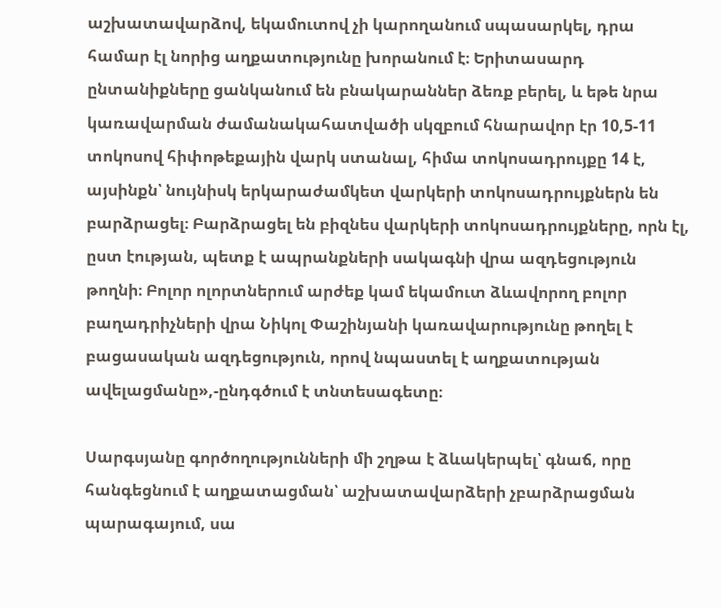աշխատավարձով, եկամուտով չի կարողանում սպասարկել, դրա համար էլ նորից աղքատությունը խորանում է։ Երիտասարդ ընտանիքները ցանկանում են բնակարաններ ձեռք բերել, և եթե նրա կառավարման ժամանակահատվածի սկզբում հնարավոր էր 10,5-11 տոկոսով հիփոթեքային վարկ ստանալ, հիմա տոկոսադրույքը 14 է, այսինքն՝ նույնիսկ երկարաժամկետ վարկերի տոկոսադրույքներն են բարձրացել։ Բարձրացել են բիզնես վարկերի տոկոսադրույքները, որն էլ, ըստ էության, պետք է ապրանքների սակագնի վրա ազդեցություն թողնի։ Բոլոր ոլորտներում արժեք կամ եկամուտ ձևավորող բոլոր բաղադրիչների վրա Նիկոլ Փաշինյանի կառավարությունը թողել է բացասական ազդեցություն, որով նպաստել է աղքատության ավելացմանը»,-ընդգծում է տնտեսագետը։

Սարգսյանը գործողությունների մի շղթա է ձևակերպել՝ գնաճ, որը հանգեցնում է աղքատացման՝ աշխատավարձերի չբարձրացման պարագայում, սա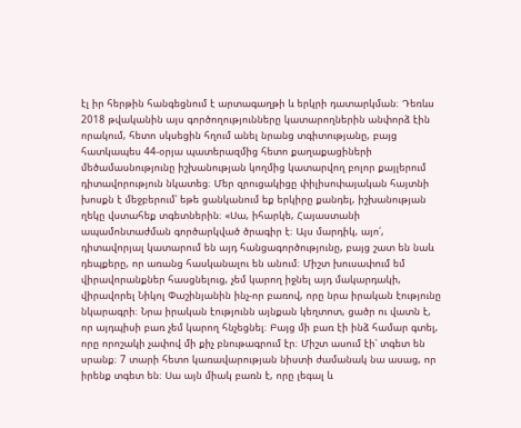էլ իր հերթին հանգեցնում է արտագաղթի և երկրի դատարկման։ Դեռևս 2018 թվականին այս գործողությունները կատարողներին անփորձ էին որակում, հետո սկսեցին հղում անել նրանց տգիտությանը, բայց հատկապես 44-օրյա պատերազմից հետո քաղաքացիների մեծամասնությունը իշխանության կողմից կատարվող բոլոր քայլերում դիտավորություն նկատեց։ Մեր զրուցակիցը փիլիսոփայական հայտնի խոսքն է մեջբերում՝ եթե ցանկանում եք երկիրը քանդել, իշխանության ղեկը վստահեք տգետներին։ «Սա, իհարկե, Հայաստանի ապամոնտաժման գործարկված ծրագիր է։ Այս մարդիկ, այո՛, դիտավորյալ կատարում են այդ հանցագործությունը, բայց շատ են նաև դեպքերը, որ առանց հասկանալու են անում։ Միշտ խուսափում եմ վիրավորանքներ հասցնելուց, չեմ կարող իջնել այդ մակարդակի, վիրավորել Նիկոլ Փաշինյանին ինչ-որ բառով, որը նրա իրական էությունը նկարագրի։ Նրա իրական էությունն այնքան կեղտոտ, ցածր ու վատն է, որ այդպիսի բառ չեմ կարող հնչեցնել։ Բայց մի բառ էի ինձ համար գտել, որը որոշակի չափով մի քիչ բնութագրում էր։ Միշտ ասում էի՝ տգետ են սրանք։ 7 տարի հետո կառավարության նիստի ժամանակ նա ասաց, որ իրենք տգետ են։ Սա այն միակ բառն է, որը լեգալ և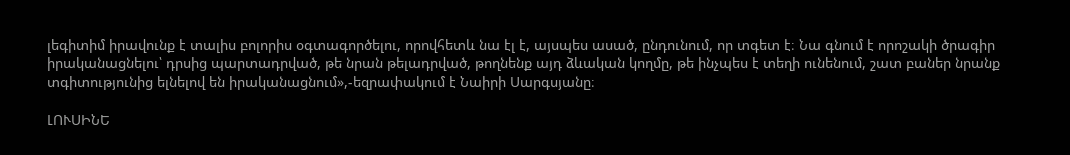լեգիտիմ իրավունք է տալիս բոլորիս օգտագործելու, որովհետև նա էլ է, այսպես ասած, ընդունում, որ տգետ է։ Նա գնում է որոշակի ծրագիր իրականացնելու՝ դրսից պարտադրված, թե նրան թելադրված, թողնենք այդ ձևական կողմը, թե ինչպես է տեղի ունենում, շատ բաներ նրանք տգիտությունից ելնելով են իրականացնում»,-եզրափակում է Նաիրի Սարգսյանը։

ԼՈՒՍԻՆԵ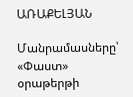ԱՌԱՔԵԼՅԱՆ

Մանրամասները՝ «Փաստ» օրաթերթի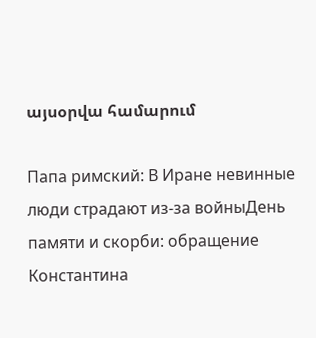այսօրվա համարում

Папа римский: В Иране невинные люди страдают из-за войныДень памяти и скорби: обращение Константина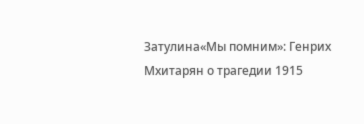Затулина«Мы помним»: Генрих Мхитарян о трагедии 1915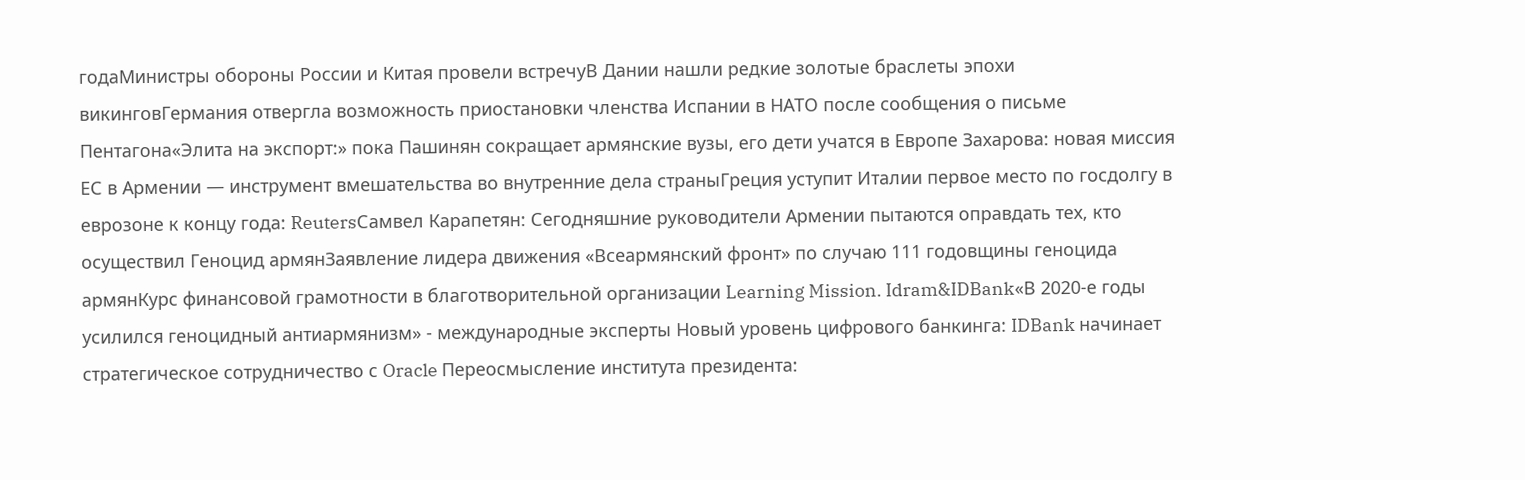годаМинистры обороны России и Китая провели встречуВ Дании нашли редкие золотые браслеты эпохи викинговГермания отвергла возможность приостановки членства Испании в НАТО после сообщения о письме Пентагона«Элита на экспорт:» пока Пашинян сокращает армянские вузы, его дети учатся в Европе Захарова: новая миссия ЕС в Армении — инструмент вмешательства во внутренние дела страныГреция уступит Италии первое место по госдолгу в еврозоне к концу года: ReutersСамвел Карапетян: Сегодняшние руководители Армении пытаются оправдать тех, кто осуществил Геноцид армянЗаявление лидера движения «Всеармянский фронт» по случаю 111 годовщины геноцида армянКурс финансовой грамотности в благотворительной организации Learning Mission. Idram&IDBank«В 2020-е годы усилился геноцидный антиармянизм» - международные эксперты Новый уровень цифрового банкинга: IDBank начинает стратегическое сотрудничество с Oracle Переосмысление института президента: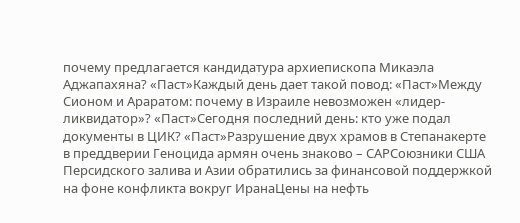почему предлагается кандидатура архиепископа Микаэла Аджапахяна? «Паст»Каждый день дает такой повод: «Паст»Между Сионом и Араратом: почему в Израиле невозможен «лидер-ликвидатор»? «Паст»Сегодня последний день: кто уже подал документы в ЦИК? «Паст»Разрушение двух храмов в Степанакерте в преддверии Геноцида армян очень знаково – САРСоюзники США Персидского залива и Азии обратились за финансовой поддержкой на фоне конфликта вокруг ИранаЦены на нефть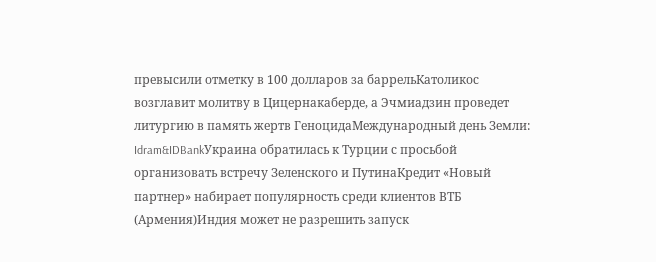превысили отметку в 100 долларов за баррельКатоликос возглавит молитву в Цицернакаберде, а Эчмиадзин проведет литургию в память жертв ГеноцидаМеждународный день Земли: Idram&IDBankУкраина обратилась к Турции с просьбой организовать встречу Зеленского и ПутинаКредит «Новый партнер» набирает популярность среди клиентов ВТБ (Армения)Индия может не разрешить запуск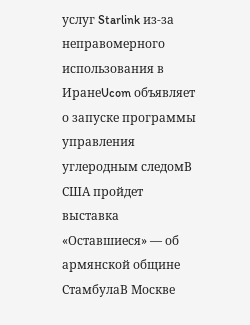услуг Starlink из-за неправомерного использования в ИранеUcom объявляет о запуске программы управления углеродным следомВ США пройдет выставка «Оставшиеся» — об армянской общине СтамбулаВ Москве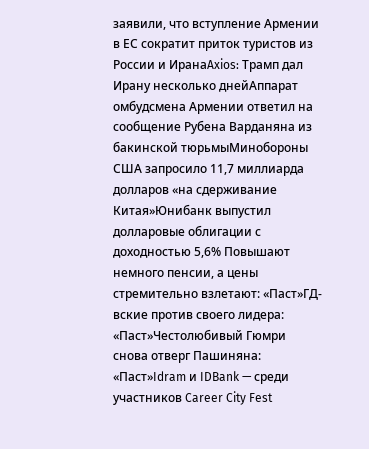заявили, что вступление Армении в ЕС сократит приток туристов из России и ИранаAxios: Трамп дал Ирану несколько днейАппарат омбудсмена Армении ответил на сообщение Рубена Варданяна из бакинской тюрьмыМинобороны США запросило 11,7 миллиарда долларов «на сдерживание Китая»Юнибанк выпустил долларовые облигации с доходностью 5,6% Повышают немного пенсии, а цены стремительно взлетают: «Паст»ГД-вские против своего лидера: «Паст»Честолюбивый Гюмри снова отверг Пашиняна: «Паст»Idram и IDBank — среди участников Career City Fest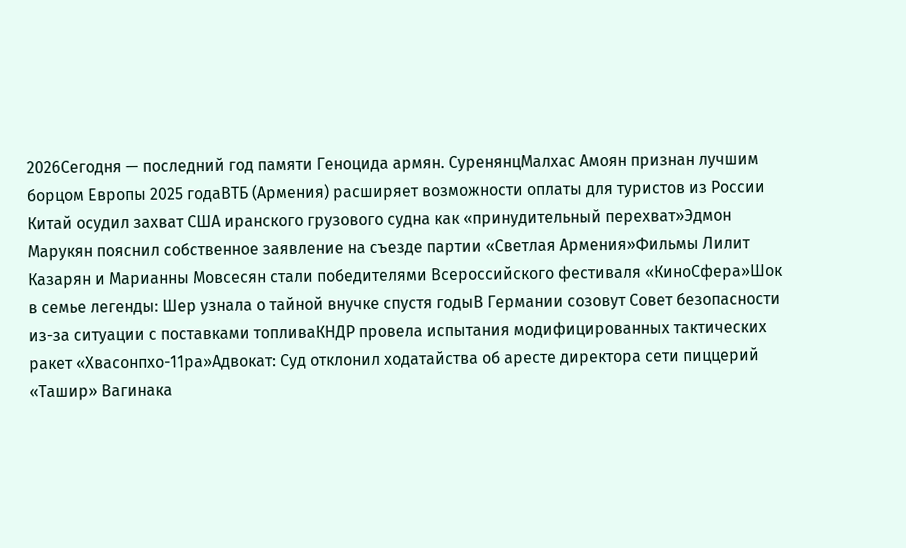2026Сегодня — последний год памяти Геноцида армян. СуренянцМалхас Амоян признан лучшим борцом Европы 2025 годаВТБ (Армения) расширяет возможности оплаты для туристов из России Китай осудил захват США иранского грузового судна как «принудительный перехват»Эдмон Марукян пояснил собственное заявление на съезде партии «Светлая Армения»Фильмы Лилит Казарян и Марианны Мовсесян стали победителями Всероссийского фестиваля «КиноСфера»Шок в семье легенды: Шер узнала о тайной внучке спустя годыВ Германии созовут Совет безопасности из-за ситуации с поставками топливаКНДР провела испытания модифицированных тактических ракет «Хвасонпхо-11ра»Адвокат: Суд отклонил ходатайства об аресте директора сети пиццерий «Ташир» Вагинака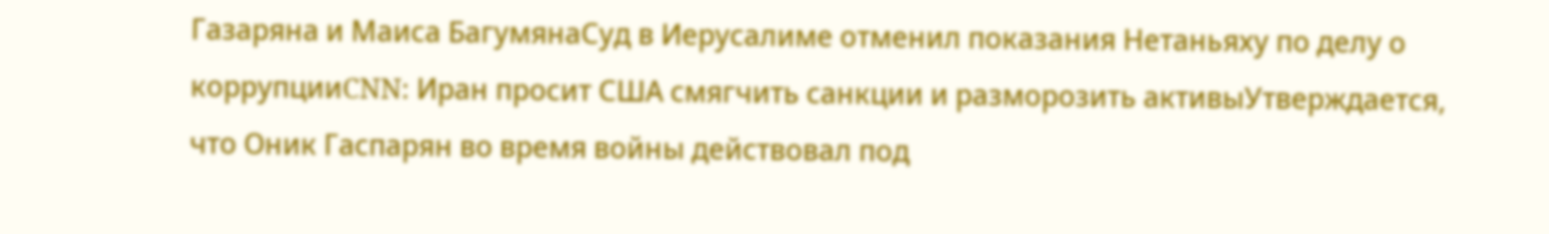Газаряна и Маиса БагумянаСуд в Иерусалиме отменил показания Нетаньяху по делу о коррупцииCNN: Иран просит США смягчить санкции и разморозить активыУтверждается, что Оник Гаспарян во время войны действовал под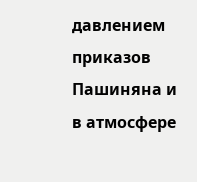давлением приказов Пашиняна и в атмосфере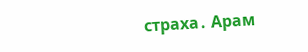страха․ Арам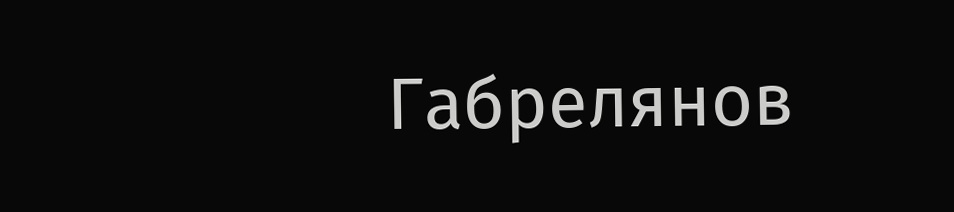Габрелянов